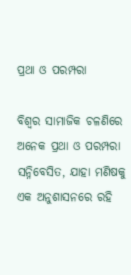ପ୍ରଥା ଓ ପରମ୍ପରା

ବିଶ୍ୱର ସାମାଜିକ ଚଳଣିରେ ଅନେକ ପ୍ରଥା ଓ ପରମ୍ପରା ସନ୍ନିବେସିତ, ଯାହା ମଣିଷକୁ ଏକ ଅନୁଶାସନରେ ରହି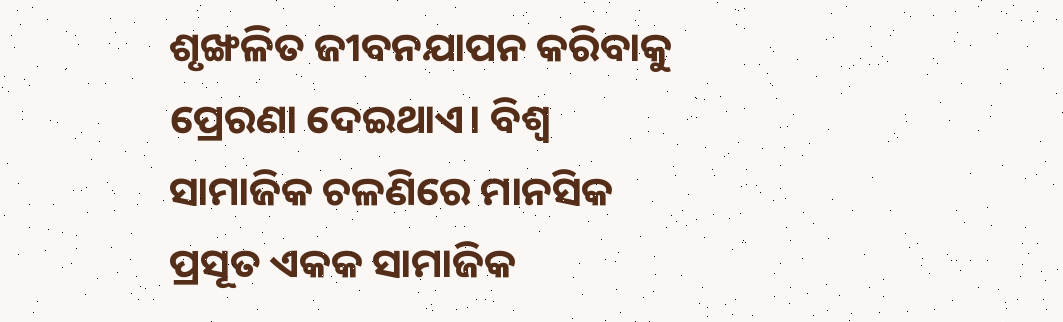ଶୃଙ୍ଖଳିତ ଜୀବନଯାପନ କରିବାକୁ ପ୍ରେରଣା ଦେଇଥାଏ। ବିଶ୍ୱ ସାମାଜିକ ଚଳଣିରେ ମାନସିକ ପ୍ରସୂତ ଏକକ ସାମାଜିକ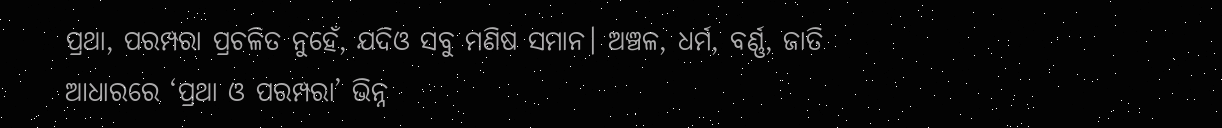ପ୍ରଥା, ପରମ୍ପରା ପ୍ରଚଳିତ ନୁହେଁ, ଯଦିଓ ସବୁ ମଣିଷ ସମାନ। ଅଞ୍ଚଳ, ଧର୍ମ, ବର୍ଣ୍ଣ, ଜାତି ଆଧାରରେ ‘ପ୍ରଥା ଓ ପରମ୍ପରା’ ଭିନ୍ନ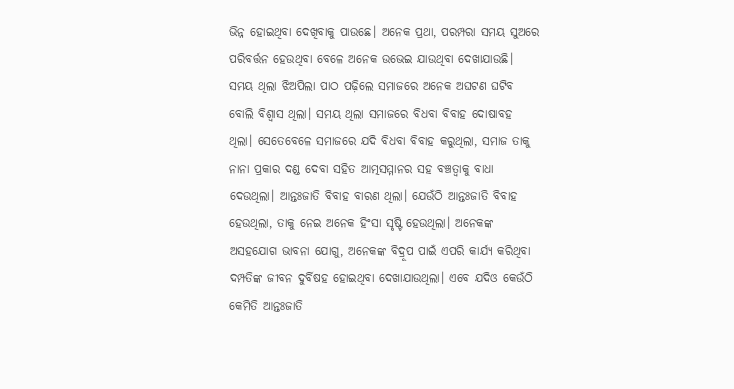ଭିନ୍ନ ହୋଇଥିବା ଦେଖିବାକୁ ପାଉଛେ। ଅନେକ ପ୍ରଥା, ପରମ୍ପରା ସମୟ ସୁଅରେ ପରିବର୍ତ୍ତନ ହେଉଥିବା ବେଳେ ଅନେକ ଉଭେଇ ଯାଉଥିବା ଦେଖାଯାଉଛି।
ସମୟ ଥିଲା ଝିଅପିଲା ପାଠ ପଢ଼ିଲେ ସମାଜରେ ଅନେକ ଅଘଟଣ ଘଟିବ ବୋଲି ବିଶ୍ୱାସ ଥିଲା। ସମୟ ଥିଲା ସମାଜରେ ବିଧବା ବିବାହ ଦୋଷାବହ ଥିଲା। ସେତେବେଳେ ସମାଜରେ ଯଦି ବିଧବା ବିବାହ କରୁଥିଲା, ସମାଜ ତାକୁ ନାନା ପ୍ରକାର ଦଣ୍ଡ ଦେବା ସହିତ ଆତ୍ମସମ୍ମାନର ସହ ବଞ୍ଚତ୍ବାକୁ ବାଧା ଦେଉଥିଲା। ଆନ୍ତଃଜାତି ବିବାହ ବାରଣ ଥିଲା। ଯେଉଁଠି ଆନ୍ତଃଜାତି ବିବାହ ହେଉଥିଲା, ତାକୁ ନେଇ ଅନେକ ହିଂସା ସୃଷ୍ଟି ହେଉଥିଲା। ଅନେକଙ୍କ ଅସହଯୋଗ ଭାବନା ଯୋଗୁ, ଅନେକଙ୍କ ବିଦ୍ରୂପ ପାଇଁ ଏପରି କାର୍ଯ୍ୟ କରିଥିବା ଦମ୍ପତିଙ୍କ ଜୀବନ ଦୁର୍ବିଷହ ହୋଇଥିବା ଦେଖାଯାଉଥିଲା। ଏବେ ଯଦିଓ କେଉଁଠି କେମିତି ଆନ୍ତଃଜାତି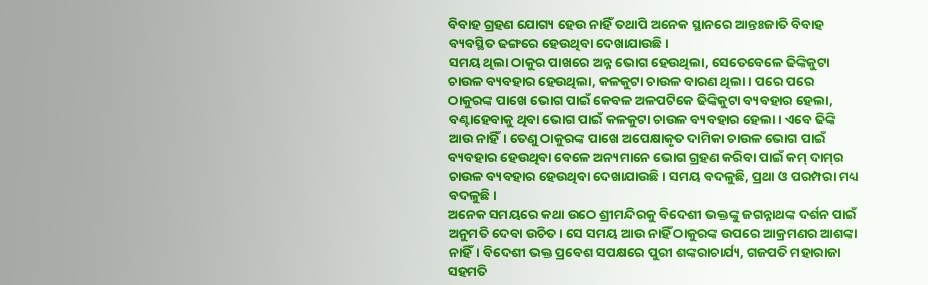ବିବାହ ଗ୍ରହଣ ଯୋଗ୍ୟ ହେଉ ନାହିଁ ତଥାପି ଅନେକ ସ୍ଥାନରେ ଆନ୍ତଃଜାତି ବିବାହ ବ୍ୟବସ୍ଥିତ ଢଙ୍ଗରେ ହେଉଥିବା ଦେଖାଯାଉଛି।
ସମୟ ଥିଲା ଠାକୁର ପାଖରେ ଅନ୍ନ ଭୋଗ ହେଉଥିଲା, ସେତେବେଳେ ଢିଙ୍କିକୁଟା ଚାଉଳ ବ୍ୟବହାର ହେଉଥିଲା, କଳକୁଟା ଚାଉଳ ବାରଣ ଥିଲା। ପରେ ପରେ ଠାକୁରଙ୍କ ପାଖେ ଭୋଗ ପାଇଁ କେବଳ ଅଳପଟିକେ ଢିଙ୍କିକୁଟା ବ୍ୟବହାର ହେଲା, ବଣ୍ଟାହେବାକୁ ଥିବା ଭୋଗ ପାଇଁ କଳକୁଟା ଚାଉଳ ବ୍ୟବହାର ହେଲା। ଏବେ ଢିଙ୍କି ଆଉ ନାହିଁ। ତେଣୁ ଠାକୁରଙ୍କ ପାଖେ ଅପେକ୍ଷାକୃତ ଦାମିକା ଚାଉଳ ଭୋଗ ପାଇଁ ବ୍ୟବହାର ହେଉଥିବା ବେଳେ ଅନ୍ୟମାନେ ଭୋଗ ଗ୍ରହଣ କରିବା ପାଇଁ କମ୍‌ ଦାମ୍‌ର ଚାଉଳ ବ୍ୟବହାର ହେଉଥିବା ଦେଖାଯାଉଛି। ସମୟ ବଦଳୁଛି, ପ୍ରଥା ଓ ପରମ୍ପରା ମଧ୍ୟ ବଦଳୁଛି।
ଅନେକ ସମୟରେ କଥା ଉଠେ ଶ୍ରୀମନ୍ଦିରକୁ ବିଦେଶୀ ଭକ୍ତଙ୍କୁ ଜଗନ୍ନାଥଙ୍କ ଦର୍ଶନ ପାଇଁ ଅନୁମତି ଦେବା ଉଚିତ। ସେ ସମୟ ଆଉ ନାହିଁ ଠାକୁରଙ୍କ ଉପରେ ଆକ୍ରମଣର ଆଶଙ୍କା ନାହିଁ। ବିଦେଶୀ ଭକ୍ତ ପ୍ରବେଶ ସପକ୍ଷରେ ପୁରୀ ଶଙ୍କରାଚାର୍ଯ୍ୟ, ଗଜପତି ମହାରାଜା ସହମତି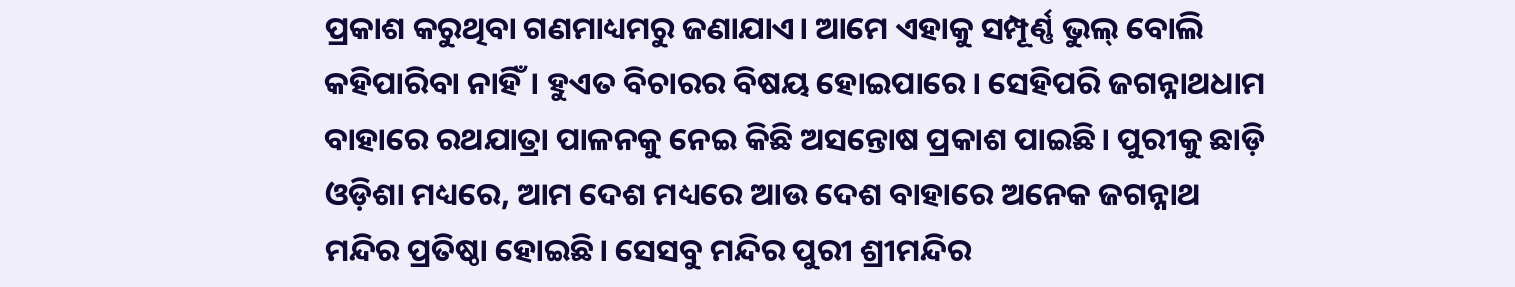ପ୍ରକାଶ କରୁଥିବା ଗଣମାଧ୍ୟମରୁ ଜଣାଯାଏ। ଆମେ ଏହାକୁ ସମ୍ପୂର୍ଣ୍ଣ ଭୁଲ୍‌ ବୋଲି କହିପାରିବା ନାହିଁ। ହୁଏତ ବିଚାରର ବିଷୟ ହୋଇପାରେ। ସେହିପରି ଜଗନ୍ନାଥଧାମ ବାହାରେ ରଥଯାତ୍ରା ପାଳନକୁ ନେଇ କିଛି ଅସନ୍ତୋଷ ପ୍ରକାଶ ପାଇଛି। ପୁରୀକୁ ଛାଡ଼ି ଓଡ଼ିଶା ମଧ୍ୟରେ, ଆମ ଦେଶ ମଧ୍ୟରେ ଆଉ ଦେଶ ବାହାରେ ଅନେକ ଜଗନ୍ନାଥ ମନ୍ଦିର ପ୍ରତିଷ୍ଠା ହୋଇଛି। ସେସବୁ ମନ୍ଦିର ପୁରୀ ଶ୍ରୀମନ୍ଦିର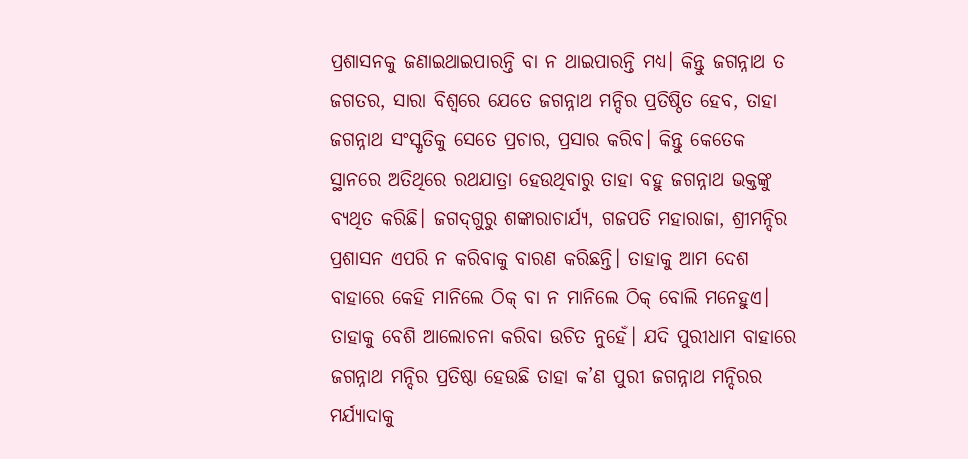ପ୍ରଶାସନକୁ ଜଣାଇଥାଇପାରନ୍ତି ବା ନ ଥାଇପାରନ୍ତି ମଧ୍ୟ। କିନ୍ତୁ ଜଗନ୍ନାଥ ତ ଜଗତର, ସାରା ବିଶ୍ୱରେ ଯେତେ ଜଗନ୍ନାଥ ମନ୍ଦିର ପ୍ରତିଷ୍ଠିତ ହେବ, ତାହା ଜଗନ୍ନାଥ ସଂସ୍କୃତିକୁ ସେତେ ପ୍ରଚାର, ପ୍ରସାର କରିବ। କିନ୍ତୁ କେତେକ ସ୍ଥାନରେ ଅତିଥିରେ ରଥଯାତ୍ରା ହେଉଥିବାରୁ ତାହା ବହୁ ଜଗନ୍ନାଥ ଭକ୍ତଙ୍କୁ ବ୍ୟଥିତ କରିଛି। ଜଗଦ୍‌ଗୁରୁ ଶଙ୍କାରାଚାର୍ଯ୍ୟ, ଗଜପତି ମହାରାଜା, ଶ୍ରୀମନ୍ଦିର ପ୍ରଶାସନ ଏପରି ନ କରିବାକୁ ବାରଣ କରିଛନ୍ତି। ତାହାକୁ ଆମ ଦେଶ ବାହାରେ କେହି ମାନିଲେ ଠିକ୍‌ ବା ନ ମାନିଲେ ଠିକ୍‌ ବୋଲି ମନେହୁଏ। ତାହାକୁ ବେଶି ଆଲୋଚନା କରିବା ଉଚିତ ନୁହେଁ। ଯଦି ପୁରୀଧାମ ବାହାରେ ଜଗନ୍ନାଥ ମନ୍ଦିର ପ୍ରତିଷ୍ଠା ହେଉଛି ତାହା କ’ଣ ପୁରୀ ଜଗନ୍ନାଥ ମନ୍ଦିରର ମର୍ଯ୍ୟାଦାକୁ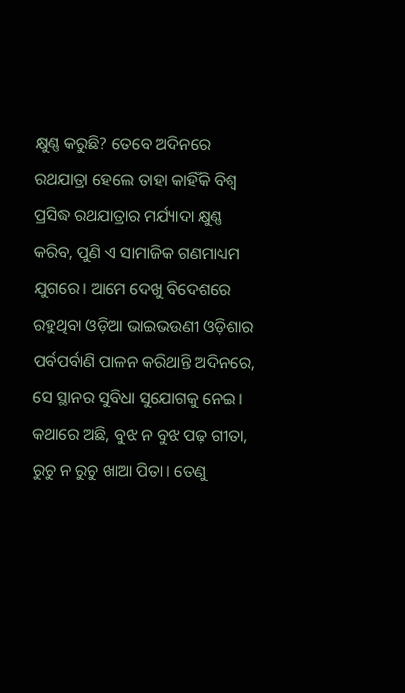କ୍ଷୁଣ୍ଣ କରୁଛି? ତେବେ ଅଦିନରେ ରଥଯାତ୍ରା ହେଲେ ତାହା କାହିଁକି ବିଶ୍ୱ ପ୍ରସିଦ୍ଧ ରଥଯାତ୍ରାର ମର୍ଯ୍ୟାଦା କ୍ଷୁଣ୍ଣ କରିବ, ପୁଣି ଏ ସାମାଜିକ ଗଣମାଧ୍ୟମ ଯୁଗରେ। ଆମେ ଦେଖୁ ବିଦେଶରେ ରହୁଥିବା ଓଡ଼ିଆ ଭାଇଭଉଣୀ ଓଡ଼ିଶାର ପର୍ବପର୍ବାଣି ପାଳନ କରିଥାନ୍ତି ଅଦିନରେ, ସେ ସ୍ଥାନର ସୁବିଧା ସୁଯୋଗକୁ ନେଇ। କଥାରେ ଅଛି, ବୁଝ ନ ବୁଝ ପଢ଼ ଗୀତା, ରୁଚୁ ନ ରୁଚୁ ଖାଆ ପିତା। ତେଣୁ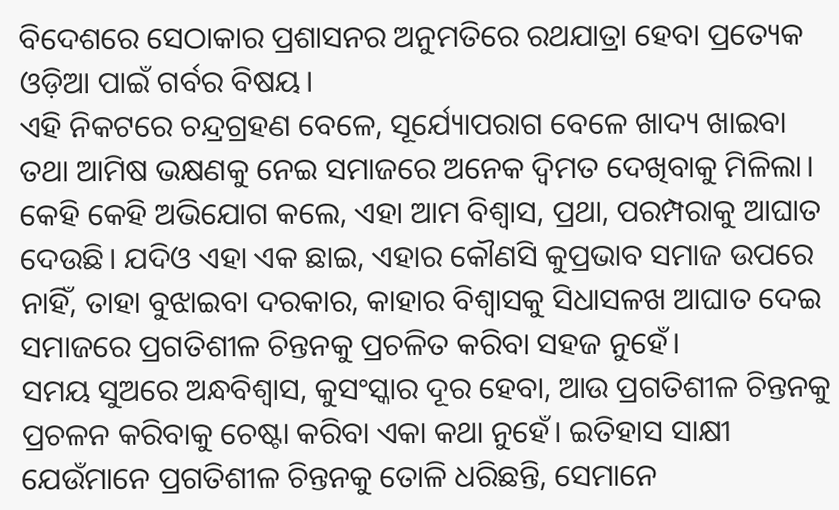ବିଦେଶରେ ସେଠାକାର ପ୍ରଶାସନର ଅନୁମତିରେ ରଥଯାତ୍ରା ହେବା ପ୍ରତ୍ୟେକ ଓଡ଼ିଆ ପାଇଁ ଗର୍ବର ବିଷୟ।
ଏହି ନିକଟରେ ଚନ୍ଦ୍ରଗ୍ରହଣ ବେଳେ, ସୂର୍ଯ୍ୟୋପରାଗ ବେଳେ ଖାଦ୍ୟ ଖାଇବା ତଥା ଆମିଷ ଭକ୍ଷଣକୁ ନେଇ ସମାଜରେ ଅନେକ ଦ୍ୱିମତ ଦେଖିବାକୁ ମିଳିଲା। କେହି କେହି ଅଭିଯୋଗ କଲେ, ଏହା ଆମ ବିଶ୍ୱାସ, ପ୍ରଥା, ପରମ୍ପରାକୁ ଆଘାତ ଦେଉଛି। ଯଦିଓ ଏହା ଏକ ଛାଇ, ଏହାର କୌଣସି କୁପ୍ରଭାବ ସମାଜ ଉପରେ ନାହିଁ, ତାହା ବୁଝାଇବା ଦରକାର, କାହାର ବିଶ୍ୱାସକୁ ସିଧାସଳଖ ଆଘାତ ଦେଇ ସମାଜରେ ପ୍ରଗତିଶୀଳ ଚିନ୍ତନକୁ ପ୍ରଚଳିତ କରିବା ସହଜ ନୁହେଁ।
ସମୟ ସୁଅରେ ଅନ୍ଧବିଶ୍ୱାସ, କୁସଂସ୍କାର ଦୂର ହେବା, ଆଉ ପ୍ରଗତିଶୀଳ ଚିନ୍ତନକୁ ପ୍ରଚଳନ କରିବାକୁ ଚେଷ୍ଟା କରିବା ଏକା କଥା ନୁହେଁ। ଇତିହାସ ସାକ୍ଷୀ ଯେଉଁମାନେ ପ୍ରଗତିଶୀଳ ଚିନ୍ତନକୁ ତୋଳି ଧରିଛନ୍ତି, ସେମାନେ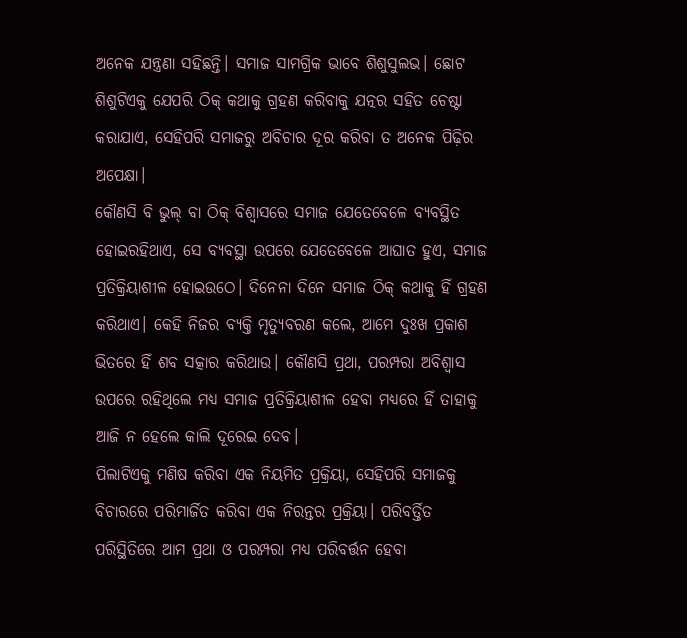ଅନେକ ଯନ୍ତ୍ରଣା ସହିଛନ୍ତି। ସମାଜ ସାମଗ୍ରିକ ଭାବେ ଶିଶୁସୁଲଭ। ଛୋଟ ଶିଶୁଟିଏକୁ ଯେପରି ଠିକ୍‌ କଥାକୁ ଗ୍ରହଣ କରିବାକୁ ଯତ୍ନର ସହିତ ଚେଷ୍ଟା କରାଯାଏ, ସେହିପରି ସମାଜରୁ ଅବିଚାର ଦୂର କରିବା ତ ଅନେକ ପିଢ଼ିର ଅପେକ୍ଷା।
କୌଣସି ବି ଭୁଲ୍‌ ବା ଠିକ୍‌ ବିଶ୍ୱାସରେ ସମାଜ ଯେତେବେଳେ ବ୍ୟବସ୍ଥିତ ହୋଇରହିଥାଏ, ସେ ବ୍ୟବସ୍ଥା ଉପରେ ଯେତେବେଳେ ଆଘାତ ହୁଏ, ସମାଜ ପ୍ରତିକ୍ରିୟାଶୀଳ ହୋଇଉଠେ। ଦିନେନା ଦିନେ ସମାଜ ଠିକ୍‌ କଥାକୁ ହିଁ ଗ୍ରହଣ କରିଥାଏ। କେହି ନିଜର ବ୍ୟକ୍ତି ମୃତ୍ୟୁବରଣ କଲେ, ଆମେ ଦୁଃଖ ପ୍ରକାଶ ଭିତରେ ହିଁ ଶବ ସତ୍କାର କରିଥାଉ। କୌଣସି ପ୍ରଥା, ପରମ୍ପରା ଅବିଶ୍ୱାସ ଉପରେ ରହିଥିଲେ ମଧ୍ୟ ସମାଜ ପ୍ରତିକ୍ରିୟାଶୀଳ ହେବା ମଧ୍ୟରେ ହିଁ ତାହାକୁ ଆଜି ନ ହେଲେ କାଲି ଦୂରେଇ ଦେବ।
ପିଲାଟିଏକୁ ମଣିଷ କରିବା ଏକ ନିୟମିତ ପ୍ରକ୍ରିୟା, ସେହିପରି ସମାଜକୁ ବିଚାରରେ ପରିମାର୍ଜିତ କରିବା ଏକ ନିରନ୍ତର ପ୍ରକ୍ରିୟା। ପରିବର୍ତ୍ତିତ ପରିସ୍ଥିତିରେ ଆମ ପ୍ରଥା ଓ ପରମ୍ପରା ମଧ୍ୟ ପରିବର୍ତ୍ତନ ହେବା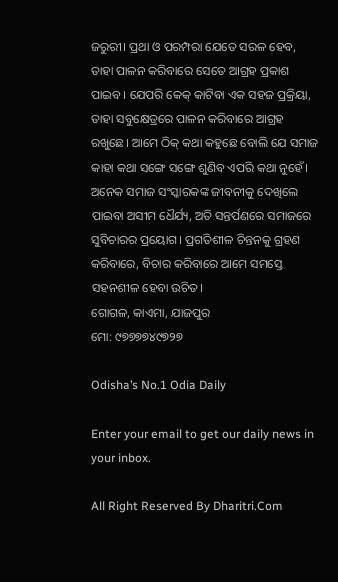ଜରୁରୀ। ପ୍ରଥା ଓ ପରମ୍ପରା ଯେତେ ସରଳ ହେବ, ତାହା ପାଳନ କରିବାରେ ସେତେ ଆଗ୍ରହ ପ୍ରକାଶ ପାଇବ। ଯେପରି କେକ୍‌ କାଟିବା ଏକ ସହଜ ପ୍ରକ୍ରିୟା, ତାହା ସବୁକ୍ଷେତ୍ରରେ ପାଳନ କରିବାରେ ଆଗ୍ରହ ରଖୁଛେ। ଆମେ ଠିକ୍‌ କଥା କହୁଛେ ବୋଲି ଯେ ସମାଜ କାହା କଥା ସଙ୍ଗେ ସଙ୍ଗେ ଶୁଣିବ ଏପରି କଥା ନୁହେଁ। ଅନେକ ସମାଜ ସଂସ୍କାରକଙ୍କ ଜୀବନୀକୁ ଦେଖିଲେ ପାଇବା ଅସୀମ ଧୈର୍ଯ୍ୟ, ଅତି ସନ୍ତର୍ପଣରେ ସମାଜରେ ସୁବିଚାରର ପ୍ରୟୋଗ। ପ୍ରଗତିଶୀଳ ଚିନ୍ତନକୁ ଗ୍ରହଣ କରିବାରେ, ବିଚାର କରିବାରେ ଆମେ ସମସ୍ତେ ସହନଶୀଳ ହେବା ଉଚିତ।
ଗୋଗଳ, କାଏମା, ଯାଜପୁର
ମୋ: ୯୭୭୭୭୪୯୭୨୭

Odisha’s No.1 Odia Daily

Enter your email to get our daily news in your inbox.

All Right Reserved By Dharitri.Com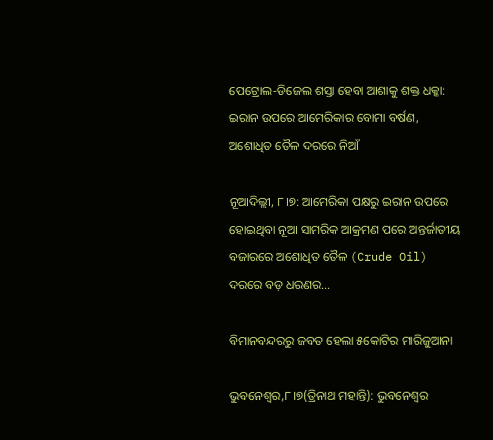ପେଟ୍ରୋଲ-ଡିଜେଲ ଶସ୍ତା ହେବା ଆଶାକୁ ଶକ୍ତ ଧକ୍କା: ଇରାନ ଉପରେ ଆମେରିକାର ବୋମା ବର୍ଷଣ, ଅଶୋଧିତ ତୈଳ ଦରରେ ନିଆଁ

ନୂଆଦିଲ୍ଲୀ, ୮।୭: ଆମେରିକା ପକ୍ଷରୁ ଇରାନ ଉପରେ ହୋଇଥିବା ନୂଆ ସାମରିକ ଆକ୍ରମଣ ପରେ ଅନ୍ତର୍ଜାତୀୟ ବଜାରରେ ଅଶୋଧିତ ତୈଳ (Crude Oil) ଦରରେ ବଡ଼ ଧରଣର…

ବିମାନବନ୍ଦରରୁ ଜବତ ହେଲା ୫କୋଟିର ମାରିଜୁଆନା

ଭୁବନେଶ୍ୱର,୮।୭(ତ୍ରିନାଥ ମହାନ୍ତି): ଭୁବନେଶ୍ବର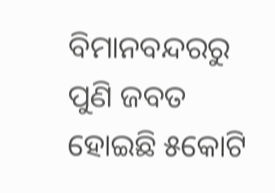ବିମାନବନ୍ଦରରୁ ପୁଣି ଜବତ ହୋଇଛି ୫କୋଟି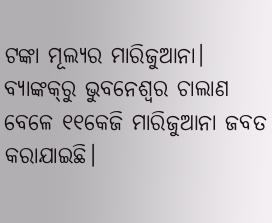ଟଙ୍କା ମୂଲ୍ୟର ମାରିଜୁଆନା। ବ୍ୟାଙ୍କକ୍‌ରୁ ଭୁବନେଶ୍ୱର ଚାଲାଣ ବେଳେ ୧୧କେଜି ମାରିଜୁଆନା ଜବତ କରାଯାଇଛି।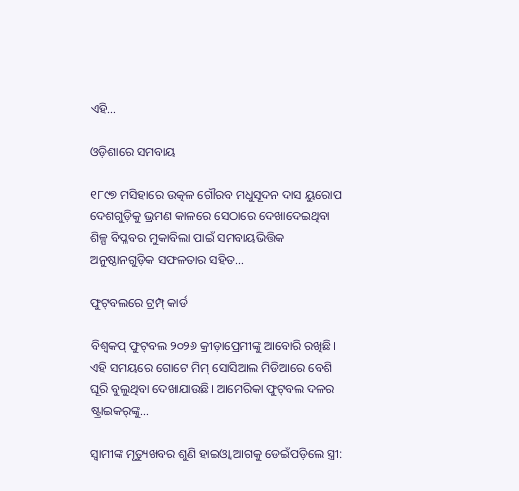ଏହି…

ଓଡ଼ିଶାରେ ସମବାୟ

୧୮୯୭ ମସିହାରେ ଉତ୍କଳ ଗୌରବ ମଧୁସୂଦନ ଦାସ ୟୁରୋପ ଦେଶଗୁଡ଼ିକୁ ଭ୍ରମଣ କାଳରେ ସେଠାରେ ଦେଖାଦେଇଥିବା ଶିଳ୍ପ ବିପ୍ଳବର ମୁକାବିଲା ପାଇଁ ସମବାୟଭିତ୍ତିକ ଅନୁଷ୍ଠାନଗୁଡ଼ିକ ସଫଳତାର ସହିତ…

ଫୁଟ୍‌ବଲରେ ଟ୍ରମ୍ପ୍‌ କାର୍ଡ

ବିଶ୍ୱକପ୍‌ ଫୁଟ୍‌ବଲ ୨୦୨୬ କ୍ରୀଡ଼ାପ୍ରେମୀଙ୍କୁ ଆବୋରି ରଖିଛି। ଏହି ସମୟରେ ଗୋଟେ ମିମ୍‌ ସୋସିଆଲ ମିଡିଆରେ ବେଶି ଘୂରି ବୁଲୁଥିବା ଦେଖାଯାଉଛି। ଆମେରିକା ଫୁଟ୍‌ବଲ ଦଳର ଷ୍ଟ୍ରାଇକର୍‌ଙ୍କୁ…

ସ୍ବାମୀଙ୍କ ମୃତ୍ୟୁଖବର ଶୁଣି ହାଇଓ୍ବା ଆଗକୁ ଡେଇଁପଡ଼ିଲେ ସ୍ତ୍ରୀ: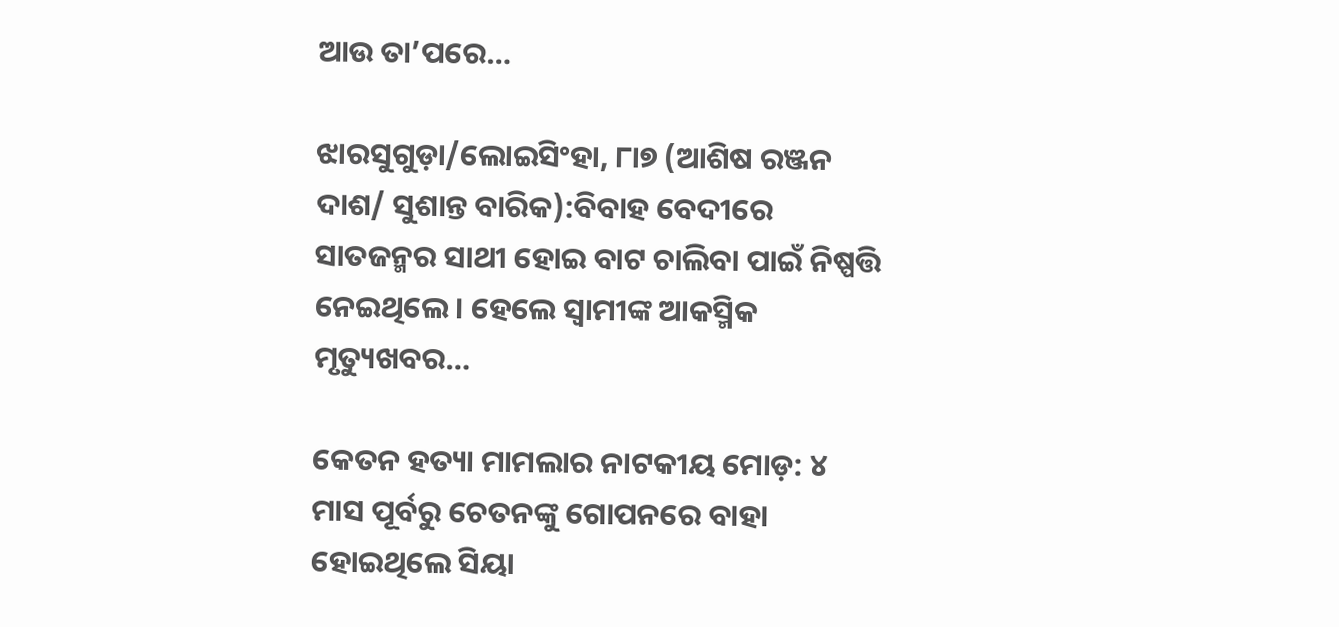ଆଉ ତା’ପରେ…

ଝାରସୁଗୁଡ଼ା/ଲୋଇସିଂହା, ୮ା୭ (ଆଶିଷ ରଞ୍ଜନ ଦାଶ/ ସୁଶାନ୍ତ ବାରିକ):ବିବାହ ବେଦୀରେ ସାତଜନ୍ମର ସାଥୀ ହୋଇ ବାଟ ଚାଲିବା ପାଇଁ ନିଷ୍ପତ୍ତି ନେଇଥିଲେ। ହେଲେ ସ୍ବାମୀଙ୍କ ଆକସ୍ମିକ ମୃତ୍ୟୁଖବର…

କେତନ ହତ୍ୟା ମାମଲାର ନାଟକୀୟ ମୋଡ଼: ୪ ମାସ ପୂର୍ବରୁ ଚେତନଙ୍କୁ ଗୋପନରେ ବାହା ହୋଇଥିଲେ ସିୟା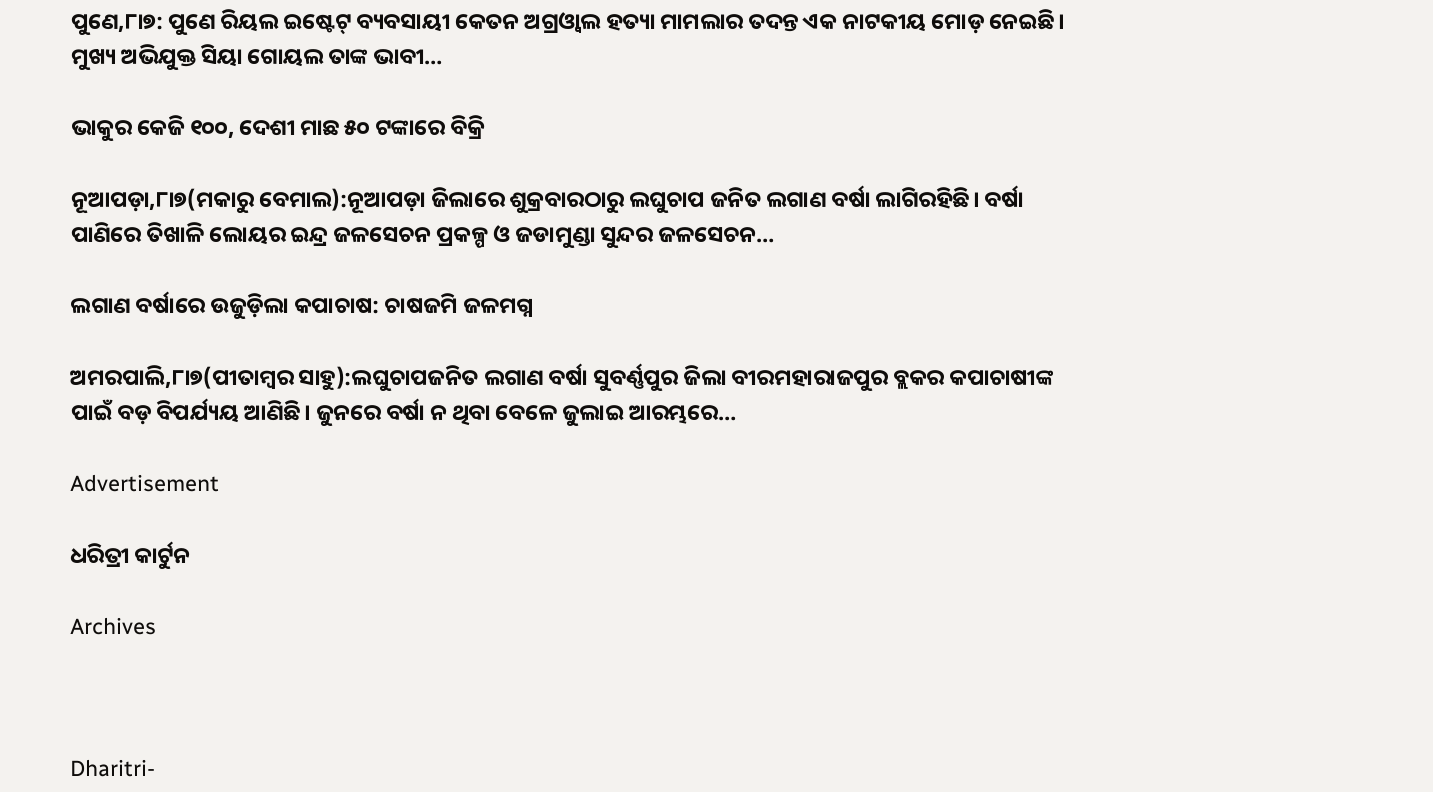ପୁଣେ,୮ା୭: ପୁଣେ ରିୟଲ ଇଷ୍ଟେଟ୍‌ ବ୍ୟବସାୟୀ କେତନ ଅଗ୍ରଓ୍ବାଲ ହତ୍ୟା ମାମଲାର ତଦନ୍ତ ଏକ ନାଟକୀୟ ମୋଡ଼ ନେଇଛି। ମୁଖ୍ୟ ଅଭିଯୁକ୍ତ ସିୟା ଗୋୟଲ ତାଙ୍କ ଭାବୀ…

ଭାକୁର କେଜି ୧୦୦, ଦେଶୀ ମାଛ ୫୦ ଟଙ୍କାରେ ବିକ୍ରି

ନୂଆପଡ଼ା,୮ା୭(ମକାରୁ ବେମାଲ):ନୂଆପଡ଼ା ଜିଲାରେ ଶୁକ୍ରବାରଠାରୁ ଲଘୁଚାପ ଜନିତ ଲଗାଣ ବର୍ଷା ଲାଗିରହିଛି। ବର୍ଷା ପାଣିରେ ତିଖାଳି ଲୋୟର ଇନ୍ଦ୍ର ଜଳସେଚନ ପ୍ରକଳ୍ପ ଓ ଜଡାମୁଣ୍ଡା ସୁନ୍ଦର ଜଳସେଚନ…

ଲଗାଣ ବର୍ଷାରେ ଉଜୁଡ଼ିଲା କପାଚାଷ: ଚାଷଜମି ଜଳମଗ୍ନ

ଅମରପାଲି,୮ା୭(ପୀତାମ୍ବର ସାହୁ):ଲଘୁଚାପଜନିତ ଲଗାଣ ବର୍ଷା ସୁବର୍ଣ୍ଣପୁର ଜିଲା ବୀରମହାରାଜପୁର ବ୍ଲକର କପାଚାଷୀଙ୍କ ପାଇଁ ବଡ଼ ବିପର୍ଯ୍ୟୟ ଆଣିଛି। ଜୁନରେ ବର୍ଷା ନ ଥିବା ବେଳେ ଜୁଲାଇ ଆରମ୍ଭରେ…

Advertisement

ଧରିତ୍ରୀ କାର୍ଟୁନ

Archives



Dharitri-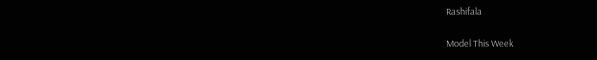Rashifala

Model This Week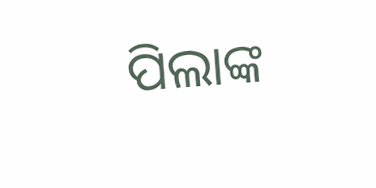ପିଲାଙ୍କ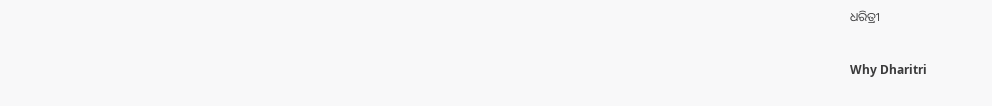ଧରିତ୍ରୀ

Why Dharitri